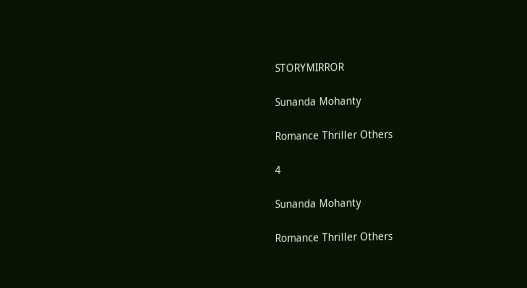STORYMIRROR

Sunanda Mohanty

Romance Thriller Others

4

Sunanda Mohanty

Romance Thriller Others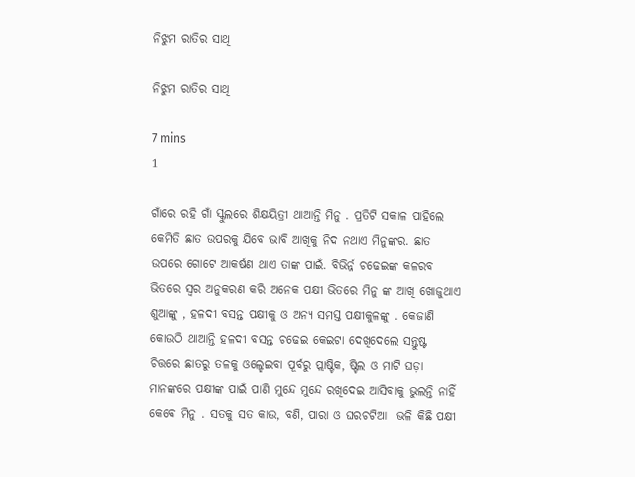ନିଝୁମ ରାତିର ସାଥି

ନିଝୁମ ରାତିର ସାଥି

7 mins
1

ଗାଁରେ ରହି ଗାଁ ସ୍କୁଲରେ ଶିକ୍ଷୟିତ୍ରୀ ଥାଆନ୍ତି ମିନୁ . ପ୍ରତିଟି ସକାଳ ପାହିଲେ କେମିତି ଛାତ ଉପରକୁ ଯିବେ ଭାବି ଆଖିକୁ ନିଦ ନଥାଏ ମିନୁଙ୍କର. ଛାତ ଉପରେ ଗୋଟେ ଆକର୍ଷଣ ଥାଏ ତାଙ୍କ ପାଇଁ. ବିଭିର୍ନ୍ନ ଚଢେଇଙ୍କ କଳରବ ଭିତରେ ସ୍ୱର ଅନୁକରଣ କରି ଅନେକ ପକ୍ଷୀ ଭିତରେ ମିନୁ ଙ୍କ ଆଖି ଖୋଜୁଥାଏ ଶୁଆଙ୍କୁ , ହଳଦୀ ବସନ୍ତ ପକ୍ଷୀକୁ ଓ ଅନ୍ୟ ସମସ୍ତ ପକ୍ଷୀକୁଳଙ୍କୁ . କେଜାଣି କୋଉଠି ଥାଆନ୍ତି ହଳଦୀ ବସନ୍ତ ଚଢେଇ କେଇଟା ଦେଖିଦେଲେ ସନ୍ତୁଷ୍ଟ ଚିତ୍ତରେ ଛାତରୁ ତଳକୁ ଓଲ୍ହେଇବା ପୂର୍ବରୁ ପ୍ଲାଷ୍ଟିକ, ଷ୍ଟିଲ ଓ ମାଟି ଘଡ଼ା ମାନଙ୍କରେ ପକ୍ଷୀଙ୍କ ପାଇଁ ପାଣି ମୁନ୍ଦେ ମୁନ୍ଦେ ରଖିଦେଇ ଆସିବାକୁ ଭୁଲନ୍ତି ନାହିଁ କେଵେ ମିନୁ . ସତକୁ ସତ କାଉ, ବଣି, ପାରା ଓ ଘରଚଟିଆ  ଭଳି କିଛି ପକ୍ଷୀ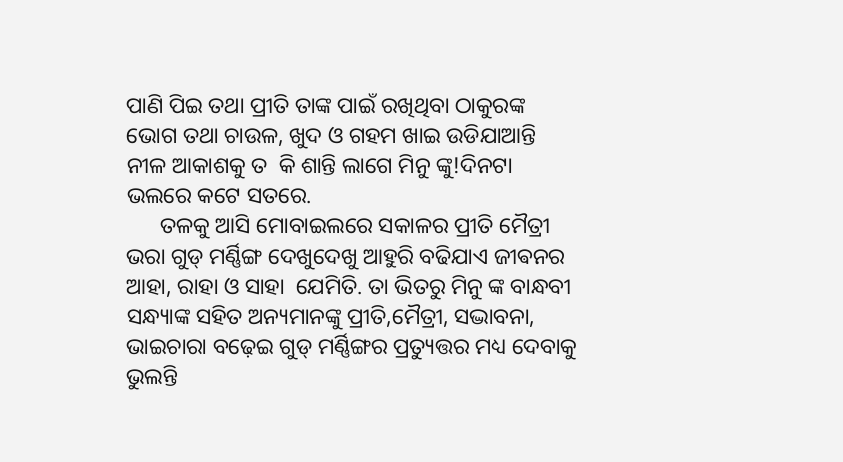ପାଣି ପିଇ ତଥା ପ୍ରୀତି ତାଙ୍କ ପାଇଁ ରଖିଥିବା ଠାକୁରଙ୍କ ଭୋଗ ତଥା ଚାଉଳ, ଖୁଦ ଓ ଗହମ ଖାଇ ଉଡିଯାଆନ୍ତି ନୀଳ ଆକାଶକୁ ତ  କି ଶାନ୍ତି ଲାଗେ ମିନୁ ଙ୍କୁ!ଦିନଟା ଭଲରେ କଟେ ସତରେ.
      ତଳକୁ ଆସି ମୋବାଇଲରେ ସକାଳର ପ୍ରୀତି ମୈତ୍ରୀ ଭରା ଗୁଡ୍ ମର୍ଣ୍ଣିଙ୍ଗ ଦେଖୁଦେଖୁ ଆହୁରି ବଢିଯାଏ ଜୀଵନର ଆହା, ରାହା ଓ ସାହା  ଯେମିତି. ତା ଭିତରୁ ମିନୁ ଙ୍କ ବାନ୍ଧବୀ ସନ୍ଧ୍ୟାଙ୍କ ସହିତ ଅନ୍ୟମାନଙ୍କୁ ପ୍ରୀତି,ମୈତ୍ରୀ, ସଦ୍ଭାବନା, ଭାଇଚାରା ବଢ଼େଇ ଗୁଡ୍ ମର୍ଣ୍ଣିଙ୍ଗର ପ୍ରତ୍ୟୁତ୍ତର ମଧ୍ୟ ଦେବାକୁ ଭୁଲନ୍ତି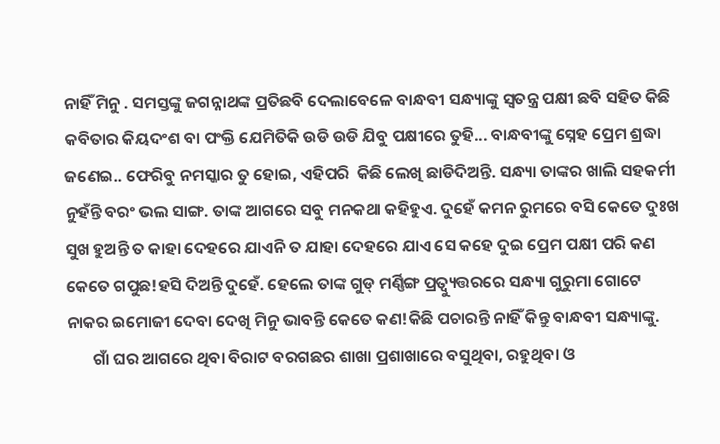ନାହିଁ ମିନୁ . ସମସ୍ତଙ୍କୁ ଜଗନ୍ନାଥଙ୍କ ପ୍ରତିଛବି ଦେଲାବେଳେ ବାନ୍ଧବୀ ସନ୍ଧ୍ୟାଙ୍କୁ ସ୍ୱତନ୍ତ୍ର ପକ୍ଷୀ ଛବି ସହିତ କିଛି କବିତାର କିୟଦଂଶ ବା ପଂକ୍ତି ଯେମିତିକି ଉଡି ଉଡି ଯିବୁ ପକ୍ଷୀରେ ତୁହି... ବାନ୍ଧବୀଙ୍କୁ ସ୍ନେହ ପ୍ରେମ ଶ୍ରଦ୍ଧା ଜଣେଇ.. ଫେରିବୁ ନମସ୍କାର ତୁ ହୋଇ, ଏହିପରି  କିଛି ଲେଖି ଛାଡିଦିଅନ୍ତି. ସନ୍ଧ୍ୟା ତାଙ୍କର ଖାଲି ସହକର୍ମୀ ନୁହଁନ୍ତି ବରଂ ଭଲ ସାଙ୍ଗ. ତାଙ୍କ ଆଗରେ ସବୁ ମନକଥା କହିହୁଏ. ଦୁହେଁ କମନ ରୁମରେ ବସି କେତେ ଦୁଃଖ ସୁଖ ହୁଅନ୍ତି ତ କାହା ଦେହରେ ଯାଏନି ତ ଯାହା ଦେହରେ ଯାଏ ସେ କହେ ଦୁଇ ପ୍ରେମ ପକ୍ଷୀ ପରି କଣ କେତେ ଗପୁଛ!ହସି ଦିଅନ୍ତି ଦୁହେଁ. ହେଲେ ତାଙ୍କ ଗୁଡ୍ ମର୍ଣ୍ଣିଙ୍ଗ ପ୍ରତ୍ୱ୍ୟୁତ୍ତରରେ ସନ୍ଧ୍ୟା ଗୁରୁମା ଗୋଟେ ନାକର ଇମୋଜୀ ଦେବା ଦେଖି ମିନୁ ଭାବନ୍ତି କେତେ କଣ!କିଛି ପଚାରନ୍ତି ନାହିଁ କିନ୍ତୁ ବାନ୍ଧବୀ ସନ୍ଧ୍ୟାଙ୍କୁ.
       ଗାଁ ଘର ଆଗରେ ଥିବା ବିରାଟ ବରଗଛର ଶାଖା ପ୍ରଶାଖାରେ ବସୁଥିବା, ରହୁଥିବା ଓ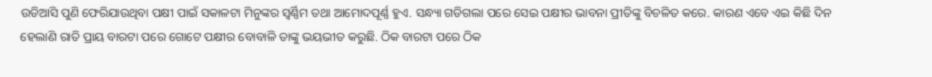ଉଡିଆସି ପୁଣି ଫେରିଯାଉଥିବା ପକ୍ଷୀ ପାଇଁ ସକାଳଟା ମିନୁଙ୍କର ସ୍ୱର୍ଣ୍ଣିମ ତଥା ଆମୋଦପୂର୍ଣ୍ଣ ହୁଏ. ସନ୍ଧ୍ୟା ଗଡିଗଲା ପରେ ସେଇ ପକ୍ଷୀର ଭାବନା ପ୍ରୀତିଙ୍କୁ ବିଚଳିତ କରେ. କାରଣ ଏବେ ଏଇ କିଛି ଦିନ ହେଲାଣି ରାତି ପ୍ରାୟ ବାରଟା ପରେ ଗୋଟେ ପକ୍ଷୀର ବୋବାଳି ତାଙ୍କୁ ଭୟଭୀତ କରୁଛି. ଠିକ ବାରଟା ପରେ ଠିକ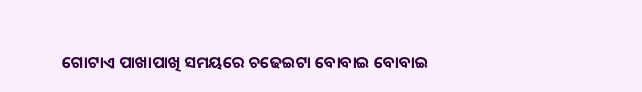ଗୋଟାଏ ପାଖାପାଖି ସମୟରେ ଚଢେଇଟା ବୋବାଇ ବୋବାଇ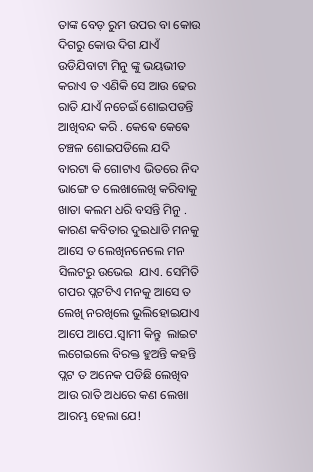ତାଙ୍କ ବେଡ଼ ରୁମ ଉପର ବା କୋଉ ଦିଗରୁ କୋଉ ଦିଗ ଯାଏଁ ଉଡିଯିବାଟା ମିନୁ ଙ୍କୁ ଭୟଭୀତ କରାଏ ତ ଏଣିକି ସେ ଆଉ ଢେର ରାତି ଯାଏଁ ନଚେଇଁ ଶୋଇପଡନ୍ତି ଆଖିବନ୍ଦ କରି . କେଵେ କେଵେ ଚଞ୍ଚଳ ଶୋଇପଡିଲେ ଯଦି ବାରଟା କି ଗୋଟାଏ ଭିତରେ ନିଦ ଭାଙ୍ଗେ ତ ଲେଖାଲେଖି କରିବାକୁ ଖାତା କଲମ ଧରି ବସନ୍ତି ମିନୁ . କାରଣ କବିତାର ଦୁଇଧାଡି ମନକୁ ଆସେ ତ ଲେଖିନନେଲେ ମନ ସିଲଟରୁ ଉଭେଇ  ଯାଏ. ସେମିତି ଗପର ପ୍ଲଟଟିଏ ମନକୁ ଆସେ ତ ଲେଖି ନରଖିଲେ ଭୁଲିହୋଇଯାଏ ଆପେ ଆପେ.ସ୍ୱାମୀ କିନ୍ତୁ  ଲାଇଟ ଲଗେଇଲେ ବିରକ୍ତ ହୁଅନ୍ତି କହନ୍ତି ପ୍ଲଟ ତ ଅନେକ ପଡିଛି ଲେଖିବ ଆଉ ରାତି ଅଧରେ କଣ ଲେଖା ଆରମ୍ଭ ହେଲା ଯେ!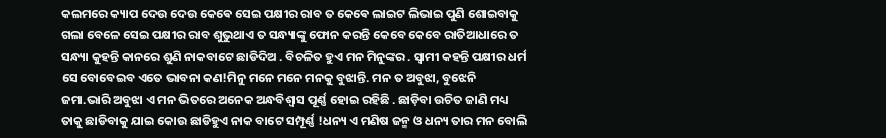କଲମରେ କ୍ୟାପ ଦେଉ ଦେଉ କେଵେ ସେଇ ପକ୍ଷୀର ରାବ ତ କେଵେ ଲାଇଟ ଲିଭାଇ ପୁଣି ଶୋଇବାକୁ ଗଲା ବେଳେ ସେଇ ପକ୍ଷୀର ରାବ ଶୁଭୁଥାଏ ତ ସନ୍ଧ୍ୟାଙ୍କୁ ଫୋନ କରନ୍ତି କେବେ କେବେ ରାତିଆଧାରେ ତ ସନ୍ଧ୍ୟା କୁହନ୍ତି କାନରେ ଶୁଣି ନାକବାଟେ ଛାଡିଦିଅ . ବିଚଳିତ ହୁଏ ମନ ମିନୁଙ୍କର . ସ୍ୱାମୀ କହନ୍ତି ପକ୍ଷୀର ଧର୍ମ ସେ ବୋବେଇବ ଏତେ ଭାବନା କଣ!ମିନୁ ମନେ ମନେ ମନକୁ ବୁଝାନ୍ତି. ମନ ତ ଅବୁଝା, ବୁଝେନି ଜମା.ଭାରି ଅବୁଝା ଏ ମନ ଭିତରେ ଅନେକ ଅନ୍ଧବିଶ୍ୱାସ ପୂର୍ଣ୍ଣ ହୋଇ ରହିଛି . ଛାଡ଼ିବା ଉଚିତ ଜାଣି ମଧ୍ୟ ତାକୁ ଛାଡିବାକୁ ଯାଇ କୋଉ ଛାଡିହୁଏ ନାକ ବାଟେ ସମ୍ପୂର୍ଣ୍ଣ !ଧନ୍ୟ ଏ ମଣିଷ ଜନ୍ମ ଓ ଧନ୍ୟ ତାର ମନ ବୋଲି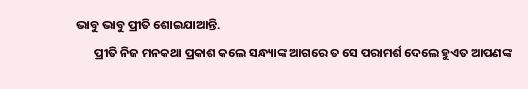ଭାବୁ ଭାବୁ ପ୍ରୀତି ଶୋଇଯାଆନ୍ତି.
       ପ୍ରୀତି ନିଜ ମନକଥା ପ୍ରକାଶ କଲେ ସନ୍ଧ୍ୟାଙ୍କ ଆଗରେ ତ ସେ ପରାମର୍ଶ ଦେଲେ ହୁଏତ ଆପଣଙ୍କ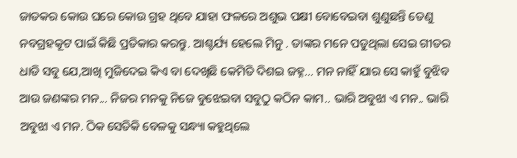ଜାତକର କୋଉ ଘରେ କୋଉ ଗ୍ରହ ଥିବେ ଯାହା ଫଳରେ ଅଶୁଭ ପକ୍ଷୀ ବୋବେଇବା ଶୁଣୁଛନ୍ତି ତେଣୁ ନବଗ୍ରହକୂଟ ପାଇଁ କିଛି ପ୍ରତିକାର କରନ୍ତୁ. ଆଶ୍ଚର୍ଯ୍ୟ ହେଲେ ମିନୁ . ତାଙ୍କର ମନେ ପଡୁଥିଲା ସେଇ ଗୀତର ଧାଡି ସବୁ ଯେ,ଆଖି ମୁଜିଦେଇ କିଏ ବା ଦେଖିଛି କେମିତି ଦିଶଇ ଜହ୍ନ... ମନ ନାହିଁ ଯାର ସେ କାହୁଁ ବୁଝିବ ଆଉ ଜଣଙ୍କର ମନ... ନିଜର ମନକୁ ନିଜେ ବୁଝେଇବା ସବୁଠୁ କଠିନ କାମ.. ଭାରି ଅବୁଝା ଏ ମନ.. ଭାରି ଅବୁଝା ଏ ମନ. ଠିକ ସେତିକି ବେଳକୁ ସନ୍ଧ୍ୟା କହୁଥିଲେ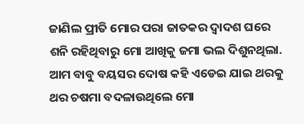ଜାଣିଲ ପ୍ରୀତି ମୋର ପରା ଜାତକର ଦ୍ୱାଦଶ ଘରେ ଶନି ରହିଥିବାରୁ ମୋ ଆଖିକୁ ଜମା ଭଲ ଦିଶୁନଥିଲା. ଆମ ବାବୁ ବୟସର ଦୋଷ କହି ଏଡେଇ ଯାଇ ଥରକୁ ଥର ଚଷମା ବଦଳାଉଥିଲେ ମୋ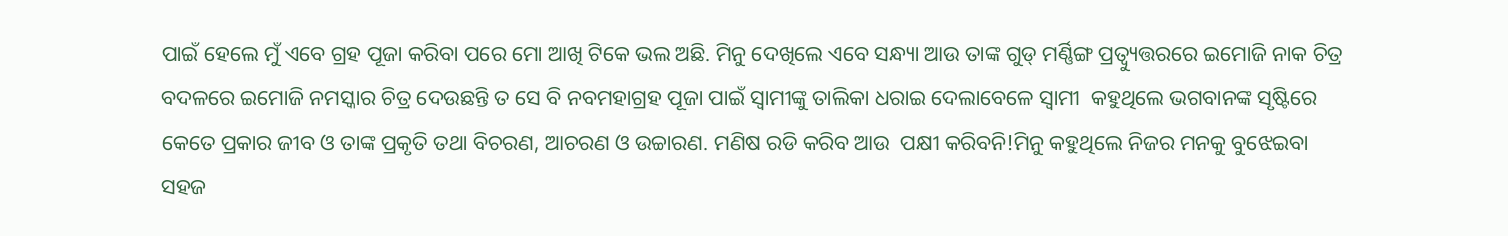ପାଇଁ ହେଲେ ମୁଁ ଏବେ ଗ୍ରହ ପୂଜା କରିବା ପରେ ମୋ ଆଖି ଟିକେ ଭଲ ଅଛି. ମିନୁ ଦେଖିଲେ ଏବେ ସନ୍ଧ୍ୟା ଆଉ ତାଙ୍କ ଗୁଡ୍ ମର୍ଣ୍ଣିଙ୍ଗ ପ୍ରତ୍ୱ୍ୟୁତ୍ତରରେ ଇମୋଜି ନାକ ଚିତ୍ର ବଦଳରେ ଇମୋଜି ନମସ୍କାର ଚିତ୍ର ଦେଉଛନ୍ତି ତ ସେ ବି ନବମହାଗ୍ରହ ପୂଜା ପାଇଁ ସ୍ୱାମୀଙ୍କୁ ତାଲିକା ଧରାଇ ଦେଲାବେଳେ ସ୍ୱାମୀ  କହୁଥିଲେ ଭଗବାନଙ୍କ ସୃଷ୍ଟିରେ କେତେ ପ୍ରକାର ଜୀବ ଓ ତାଙ୍କ ପ୍ରକୃତି ତଥା ବିଚରଣ, ଆଚରଣ ଓ ଉଚ୍ଚାରଣ. ମଣିଷ ରଡି କରିବ ଆଉ  ପକ୍ଷୀ କରିବନି!ମିନୁ କହୁଥିଲେ ନିଜର ମନକୁ ବୁଝେଇବା ସହଜ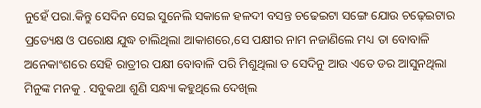ନୁହେଁ ପରା.କିନ୍ତୁ ସେଦିନ ସେଇ ସୁନେଲି ସକାଳେ ହଳଦୀ ବସନ୍ତ ଚଢେଇଟା ସଙ୍ଗେ ଯୋଉ ଚଢ଼େଇଟାର ପ୍ରତ୍ୟେକ୍ଷ ଓ ପରୋକ୍ଷ ଯୁଦ୍ଧ ଚାଲିଥିଲା ଆକାଶରେ,ସେ ପକ୍ଷୀର ନାମ ନଜାଣିଲେ ମଧ୍ୟ ତା ବୋବାଳି ଅନେକାଂଶରେ ସେହି ରାତ୍ରୀର ପକ୍ଷୀ ବୋବାଳି ପରି ମିଶୁଥିଲା ତ ସେଦିନୁ ଆଉ ଏତେ ଡର ଆସୁନଥିଲା ମିନୁଙ୍କ ମନକୁ . ସବୁକଥା ଶୁଣି ସନ୍ଧ୍ୟା କହୁଥିଲେ ଦେଖିଲ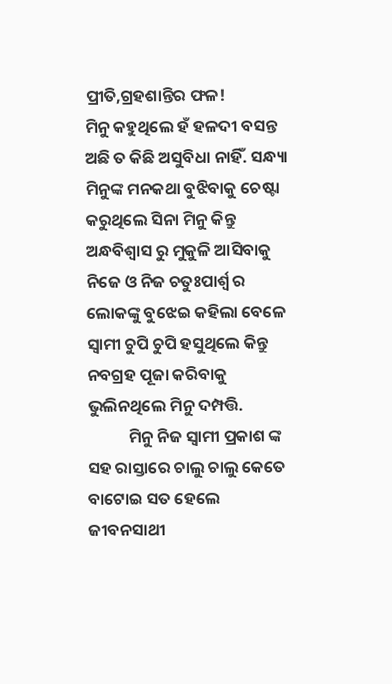ପ୍ରୀତି,ଗ୍ରହଶାନ୍ତିର ଫଳ!
ମିନୁ କହୁଥିଲେ ହଁ ହଳଦୀ ବସନ୍ତ ଅଛି ତ କିଛି ଅସୁବିଧା ନାହିଁ. ସନ୍ଧ୍ୟା  ମିନୁଙ୍କ ମନକଥା ବୁଝିବାକୁ ଚେଷ୍ଟା କରୁଥିଲେ ସିନା ମିନୁ କିନ୍ତୁ ଅନ୍ଧବିଶ୍ୱାସ ରୁ ମୁକୁଳି ଆସିବାକୁ ନିଜେ ଓ ନିଜ ଚତୁଃପାର୍ଶ୍ୱ ର ଲୋକଙ୍କୁ ବୁଝେଇ କହିଲା ବେଳେ ସ୍ୱାମୀ ଚୁପି ଚୁପି ହସୁଥିଲେ କିନ୍ତୁ ନବଗ୍ରହ ପୂଜା କରିବାକୁ ଭୁଲିନଥିଲେ ମିନୁ ଦମ୍ପତ୍ତି.
           ମିନୁ ନିଜ ସ୍ୱାମୀ ପ୍ରକାଶ ଙ୍କ ସହ ରାସ୍ତାରେ ଚାଲୁ ଚାଲୁ କେତେ ବାଟୋଇ ସତ ହେଲେ ଜୀବନସାଥୀ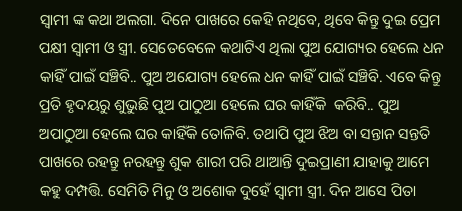ସ୍ୱାମୀ ଙ୍କ କଥା ଅଲଗା. ଦିନେ ପାଖରେ କେହି ନଥିବେ, ଥିବେ କିନ୍ତୁ ଦୁଇ ପ୍ରେମ ପକ୍ଷୀ ସ୍ୱାମୀ ଓ ସ୍ତ୍ରୀ. ସେତେବେଳେ କଥାଟିଏ ଥିଲା ପୁଅ ଯୋଗ୍ୟର ହେଲେ ଧନ କାହିଁ ପାଇଁ ସଞ୍ଚିବି.. ପୁଅ ଅଯୋଗ୍ୟ ହେଲେ ଧନ କାହିଁ ପାଇଁ ସଞ୍ଚିବି. ଏବେ କିନ୍ତୁ ପ୍ରତି ହୃଦୟରୁ ଶୁଭୁଛି ପୁଅ ପାଠୁଆ ହେଲେ ଘର କାହିଁକି  କରିବି.. ପୁଅ ଅପାଠୁଆ ହେଲେ ଘର କାହିଁକି ତୋଳିବି. ତଥାପି ପୁଅ ଝିଅ ବା ସନ୍ତାନ ସନ୍ତତି ପାଖରେ ରହନ୍ତୁ ନରହନ୍ତୁ ଶୁକ ଶାରୀ ପରି ଥାଆନ୍ତି ଦୁଇପ୍ରାଣୀ ଯାହାକୁ ଆମେ କହୁ ଦମ୍ପତ୍ତି. ସେମିତି ମିନୁ ଓ ଅଶୋକ ଦୁହେଁ ସ୍ୱାମୀ ସ୍ତ୍ରୀ. ଦିନ ଆସେ ପିତା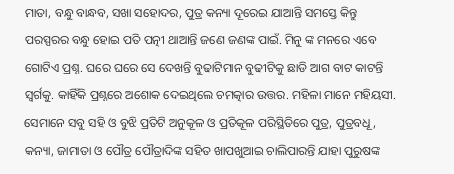ମାତା, ବନ୍ଧୁ ବାନ୍ଧବ, ସଖା ସହୋଦର, ପୁତ୍ର କନ୍ୟା ଦୂରେଇ ଯାଆନ୍ତି ସମସ୍ତେ କିନ୍ତୁ ପରସ୍ପରର ବନ୍ଧୁ ହୋଇ ପତି ପତ୍ନୀ ଥାଆନ୍ତି ଜଣେ ଜଣଙ୍କ ପାଇଁ. ମିନୁ ଙ୍କ ମନରେ ଏବେ ଗୋଟିଏ ପ୍ରଶ୍ନ. ଘରେ ଘରେ ସେ ଦେଖନ୍ତି ବୁଢାଟିମାନ ବୁଢୀଟିକୁ ଛାଡି ଆଗ ବାଟ କାଟନ୍ତି ସ୍ୱର୍ଗକୁ. କାହିଁକି ପ୍ରଶ୍ନରେ ଅଶୋକ ଦେଇଥିଲେ ଚମତ୍କାର ଉତ୍ତର. ମହିଳା ମାନେ ମହିୟସୀ. ସେମାନେ ସବୁ ସହି ଓ ବୁଝି ପ୍ରତିଟି ଅନୁକୂଳ ଓ ପ୍ରତିକୂଳ ପରିସ୍ଥିତିରେ ପୁତ୍ର, ପୁତ୍ରବଧୂ, କନ୍ୟା, ଜାମାତା ଓ ପୌତ୍ର ପୌତ୍ରାଦିଙ୍କ ସହିତ ଖାପଖୁଆଇ ଚାଲିପାରନ୍ତି ଯାହା ପୁରୁଷଙ୍କ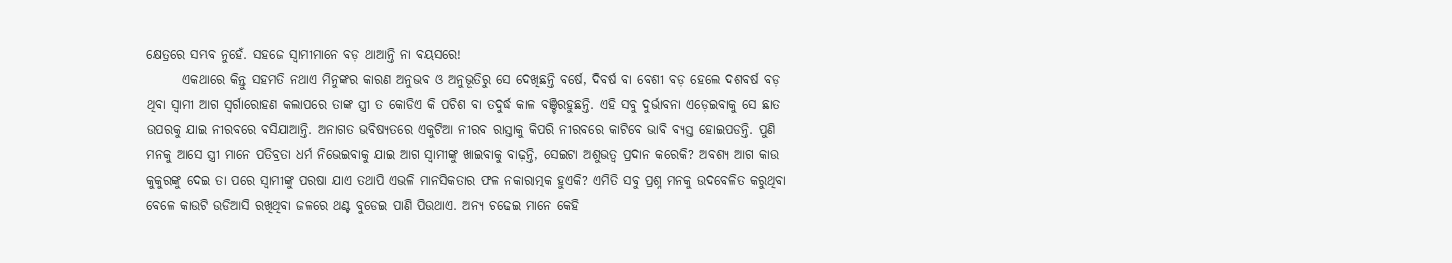କ୍ଷେତ୍ରରେ ସମ୍ଭବ ନୁହେଁ. ସହଜେ ସ୍ୱାମୀମାନେ ବଡ଼ ଥାଆନ୍ତି ନା ବୟସରେ!
       ଏକଥାରେ କିନ୍ତୁ ସହମତି ନଥାଏ ମିନୁଙ୍କର କାରଣ ଅନୁଭବ ଓ ଅନୁଭୂତିରୁ ସେ ଦେଖିଛନ୍ତି ବର୍ଷେ, ଦିବର୍ଷ ବା ବେଶୀ ବଡ଼ ହେଲେ ଦଶବର୍ଷ ବଡ଼ ଥିବା ସ୍ୱାମୀ ଆଗ ସ୍ବର୍ଗାରୋହଣ କଲାପରେ ତାଙ୍କ ସ୍ତ୍ରୀ ତ କୋଡିଏ କି ପଚିଶ ବା ତଦୁର୍ଦ୍ଧ କାଳ ବଞ୍ଚିରହୁଛନ୍ତି. ଏହି ସବୁ ଦୁର୍ଭାବନା ଏଡ଼େଇବାକୁ ସେ ଛାତ ଉପରକୁ ଯାଇ ନୀରବରେ ବସିଯାଆନ୍ତି. ଅନାଗତ ଭବିଷ୍ୟତରେ ଏକୁଟିଆ ନୀରବ ରାସ୍ତାକୁ କିପରି ନୀରବରେ କାଟିବେ ଭାବି ବ୍ୟସ୍ତ ହୋଇପଡନ୍ତି. ପୁଣି ମନକୁ ଆସେ ସ୍ତ୍ରୀ ମାନେ ପତିବ୍ରତା ଧର୍ମ ନିଭେଇବାକୁ ଯାଇ ଆଗ ସ୍ୱାମୀଙ୍କୁ ଖାଇବାକୁ ବାଢ଼ନ୍ତି, ସେଇଟା ଅଶୁଭତ୍ବ ପ୍ରଦାନ କରେକି? ଅବଶ୍ୟ ଆଗ କାଉ କୁକୁରଙ୍କୁ ଦେଇ ତା ପରେ ସ୍ୱାମୀଙ୍କୁ ପରଷା ଯାଏ ତଥାପି ଏଭଳି ମାନସିକତାର ଫଳ ନକାରାତ୍ମକ ହୁଏକି? ଏମିତି ସବୁ ପ୍ରଶ୍ନ ମନକୁ ଉଦବେଳିତ କରୁଥିବା ବେଳେ କାଉଟି ଉଡିଆସି ରଖିଥିବା ଜଳରେ ଥଣ୍ଟ ବୁଡେଇ ପାଣି ପିଉଥାଏ. ଅନ୍ୟ ଚଢେଇ ମାନେ କେହି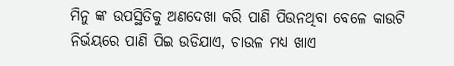ମିନୁ ଙ୍କ ଉପସ୍ଥିତିକୁ ଅଣଦେଖା କରି ପାଣି ପିଉନଥିବା ବେଳେ କାଉଟି ନିର୍ଭୟରେ ପାଣି ପିଇ ଉଡିଯାଏ, ଚାଉଳ ମଧ୍ୟ ଖାଏ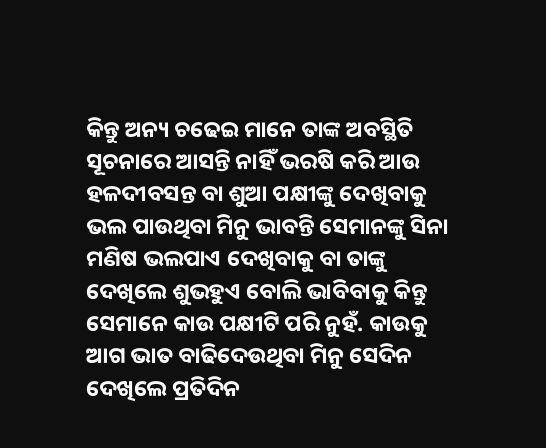କିନ୍ତୁ ଅନ୍ୟ ଚଢେଇ ମାନେ ତାଙ୍କ ଅବସ୍ଥିତି ସୂଚନାରେ ଆସନ୍ତି ନାହିଁ ଭରଷି କରି ଆଉ ହଳଦୀବସନ୍ତ ବା ଶୁଆ ପକ୍ଷୀଙ୍କୁ ଦେଖିବାକୁ ଭଲ ପାଉଥିବା ମିନୁ ଭାବନ୍ତି ସେମାନଙ୍କୁ ସିନା ମଣିଷ ଭଲପାଏ ଦେଖିବାକୁ ବା ତାଙ୍କୁ ଦେଖିଲେ ଶୁଭହୁଏ ବୋଲି ଭାବିବାକୁ କିନ୍ତୁ ସେମାନେ କାଉ ପକ୍ଷୀଟି ପରି ନୁହଁ. କାଉକୁ ଆଗ ଭାତ ବାଢିଦେଉଥିବା ମିନୁ ସେଦିନ ଦେଖିଲେ ପ୍ରତିଦିନ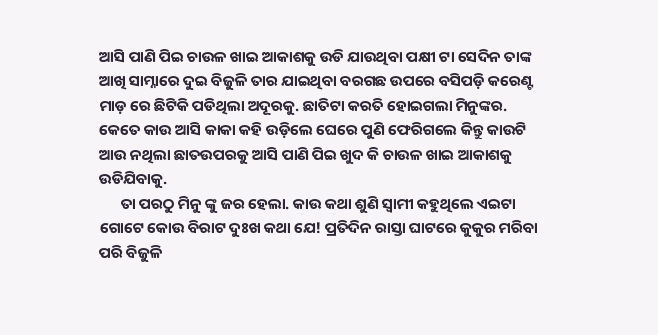ଆସି ପାଣି ପିଇ ଚାଉଳ ଖାଇ ଆକାଶକୁ ଉଡି ଯାଉଥିବା ପକ୍ଷୀ ଟା ସେଦିନ ତାଙ୍କ ଆଖି ସାମ୍ନାରେ ଦୁଇ ବିଜୁଳି ତାର ଯାଇଥିବା ବରଗଛ ଉପରେ ବସିପଡ଼ି କରେଣ୍ଟ ମାଡ଼ ରେ ଛିଟିକି ପଡିଥିଲା ଅଦୂରକୁ. ଛାତିଟା କରତି ହୋଇଗଲା ମିନୁଙ୍କର. କେତେ କାଉ ଆସି କାକା କହି ଉଡ଼ିଲେ ଘେରେ ପୁଣି ଫେରିଗଲେ କିନ୍ତୁ କାଉଟି ଆଉ ନଥିଲା ଛାତଉପରକୁ ଆସି ପାଣି ପିଇ ଖୁଦ କି ଚାଉଳ ଖାଇ ଆକାଶକୁ ଉଡିଯିବାକୁ.
      ତା ପରଠୁ ମିନୁ ଙ୍କୁ ଜର ହେଲା. କାଉ କଥା ଶୁଣି ସ୍ୱାମୀ କହୁଥିଲେ ଏଇଟା ଗୋଟେ କୋଉ ବିରାଟ ଦୁଃଖ କଥା ଯେ! ପ୍ରତିଦିନ ରାସ୍ତା ଘାଟରେ କୁକୁର ମରିବା ପରି ବିଜୁଳି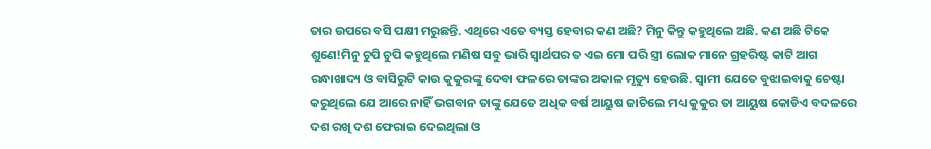ତାର ଉପରେ ବସି ପକ୍ଷୀ ମରୁଛନ୍ତି. ଏଥିରେ ଏତେ ବ୍ୟସ୍ତ ହେବାର କଣ ଅଛି? ମିନୁ କିନ୍ତୁ କହୁଥିଲେ ଅଛି. କଣ ଅଛି ଟିକେ ଶୁଣେ!ମିନୁ ଚୁପି ଚୁପି କହୁଥିଲେ ମଣିଷ ସବୁ ଭାରି ସ୍ୱାର୍ଥପର ତ ଏଇ ମୋ ପରି ସ୍ତ୍ରୀ ଲୋକ ମାନେ ଗ୍ରହରିଷ୍ଟ କାଟି ଆଗ ରନ୍ଧାଖାଦ୍ୟ ଓ ବାସିରୁଟି କାଉ କୁକୁରଙ୍କୁ ଦେବା ଫଳରେ ତାଙ୍କର ଅକାଳ ମୃତ୍ୟୁ ହେଉଛି. ସ୍ୱାମୀ ଯେତେ ବୁଝାଇବାକୁ ଚେଷ୍ଟା କରୁଥିଲେ ଯେ ଆରେ ନାହିଁ ଭଗବାନ ତାଙ୍କୁ ଯେତେ ଅଧିକ ବର୍ଷ ଆୟୁଷ ଜାଚିଲେ ମଧ୍ୟ କୁକୁର ତା ଆୟୁଷ କୋଡିଏ ବଦଳରେ ଦଶ ରଖି ଦଶ ଫେରାଇ ଦେଇଥିଲା ଓ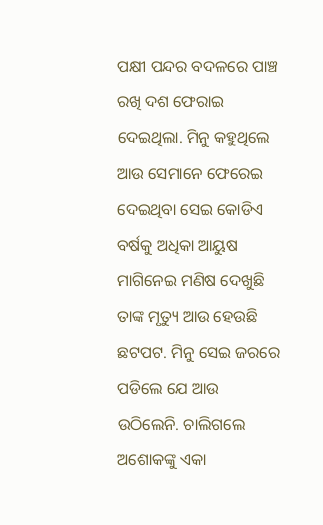ପକ୍ଷୀ ପନ୍ଦର ବଦଳରେ ପାଞ୍ଚ ରଖି ଦଶ ଫେରାଇ ଦେଇଥିଲା. ମିନୁ କହୁଥିଲେ ଆଉ ସେମାନେ ଫେରେଇ ଦେଇଥିବା ସେଇ କୋଡିଏ ବର୍ଷକୁ ଅଧିକା ଆୟୁଷ ମାଗିନେଇ ମଣିଷ ଦେଖୁଛି ତାଙ୍କ ମୃତ୍ୟୁ ଆଉ ହେଉଛି ଛଟପଟ. ମିନୁ ସେଇ ଜରରେ ପଡିଲେ ଯେ ଆଉ ଉଠିଲେନି. ଚାଲିଗଲେ ଅଶୋକଙ୍କୁ ଏକା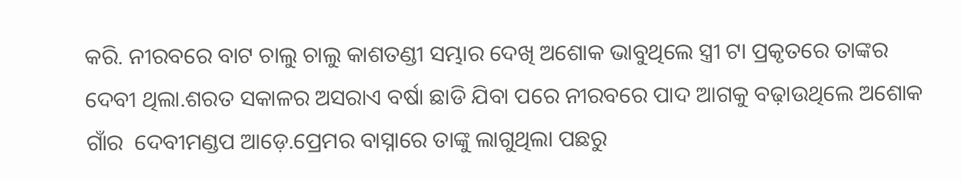କରି. ନୀରବରେ ବାଟ ଚାଲୁ ଚାଲୁ କାଶତଣ୍ଡୀ ସମ୍ଭାର ଦେଖି ଅଶୋକ ଭାବୁଥିଲେ ସ୍ତ୍ରୀ ଟା ପ୍ରକୃତରେ ତାଙ୍କର ଦେବୀ ଥିଲା.ଶରତ ସକାଳର ଅସରାଏ ବର୍ଷା ଛାଡି ଯିବା ପରେ ନୀରବରେ ପାଦ ଆଗକୁ ବଢ଼ାଉଥିଲେ ଅଶୋକ ଗାଁର  ଦେବୀମଣ୍ଡପ ଆଡ଼େ.ପ୍ରେମର ବାସ୍ନାରେ ତାଙ୍କୁ ଲାଗୁଥିଲା ପଛରୁ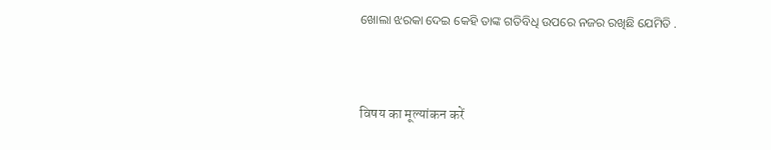ଖୋଲା ଝରକା ଦେଇ କେହି ତାଙ୍କ ଗତିବିଧି ଉପରେ ନଜର ରଖିଛି ଯେମିତି .



विषय का मूल्यांकन करें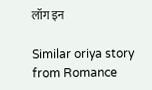लॉग इन

Similar oriya story from Romance